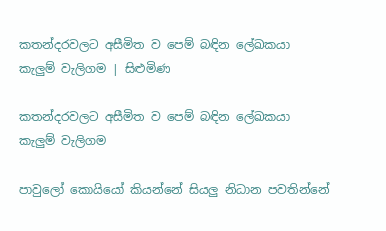කතන්දරවලට අසීමිත ව පෙම් බඳින ලේඛකයා කැලුම් වැලිගම | සිළුමිණ

කතන්දරවලට අසීමිත ව පෙම් බඳින ලේඛකයා කැලුම් වැලිගම

පාවුලෝ කොයියෝ කියන්නේ සියලු‍ නිධාන පවතින්නේ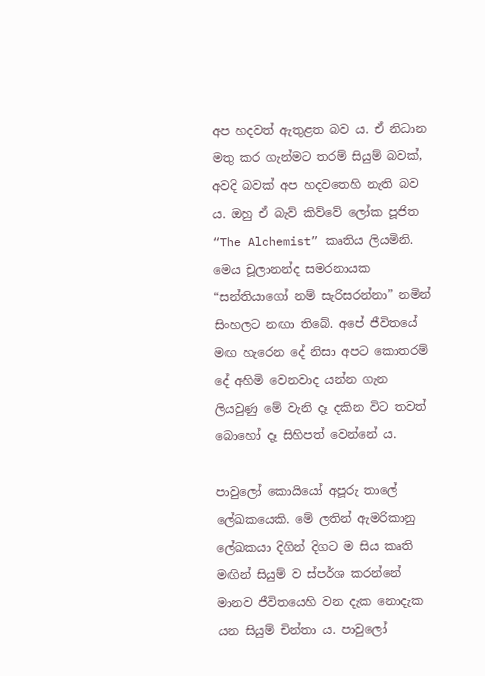අප හදවත් ඇතුළත බව ය. ඒ නිධාන මතු කර ගැන්මට තරම් සියුම් බවක්, අවදි බවක් අප හදවතෙහි නැති බව ය. ඔහු ඒ බැව් කිව්වේ ලෝක පූජිත “The Alchemist” කෘතිය ලියමිනි. මෙය චූලානන්ද සමරනායක “සන්තියාගෝ නම් සැරිසරන්නා” නමින් සිංහලට නඟා තිබේ. අපේ ජීවිතයේ මඟ හැරෙන දේ නිසා අපට කොතරම් දේ අහිමි වෙනවාද යන්න ගැන ලියවුණු මේ වැනි දෑ දකින විට තවත් බොහෝ දෑ සිහිපත් වෙන්නේ ය.

පාවුලෝ කොයියෝ අපූරු තාලේ ලේඛකයෙකි. මේ ලතින් ඇමරිකානු ලේඛකයා දිගින් දිගට ම සිය කෘති මඟින් සියුම් ව ස්පර්ශ කරන්නේ මානව ජීවිතයෙහි වන දැක නොදැක යන සියුම් චින්තා ය. පාවුලෝ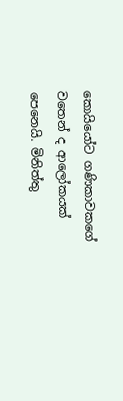කොයියෝට ගණිකාවකගේ වතෙන් ද ආලෝකයක් පෙනෙයි. මිනිත්තු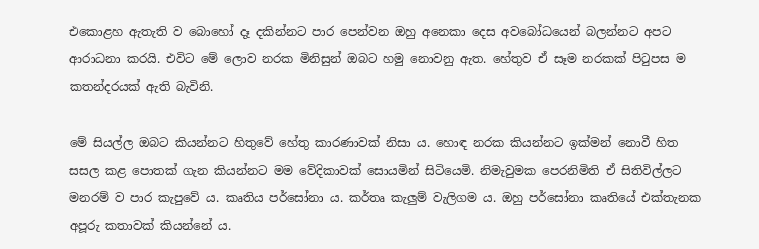එකොළහ ඇතැති ව බොහෝ දෑ දකින්නට පාර පෙන්වන ඔහු අනෙකා දෙස අවබෝධයෙන් බලන්නට අපට ආරාධනා කරයි. එවිට මේ ලොව නරක මිනිසුන් ඔබට හමු නොවනු ඇත. හේතුව ඒ සෑම නරකක් පිටුපස ම කතන්දරයක් ඇති බැවිනි.

මේ සියල්ල ඔබට කියන්නට හිතුවේ හේතු කාරණාවක් නිසා ය. හොඳ නරක කියන්නට ඉක්මන් නොවී හිත සසල කළ පොතක් ගැන කියන්නට මම වේදිකාවක් සොයමින් සිටියෙමි. නිමැවුමක පෙරනිමිති ඒ සිතිවිල්ලට මනරම් ව පාර කැපුවේ ය. කෘතිය පර්සෝනා ය. කර්තෘ කැලුම් වැලිගම ය. ඔහු පර්සෝනා කෘතියේ එක්තැනක අපූරු කතාවක් කියන්නේ ය.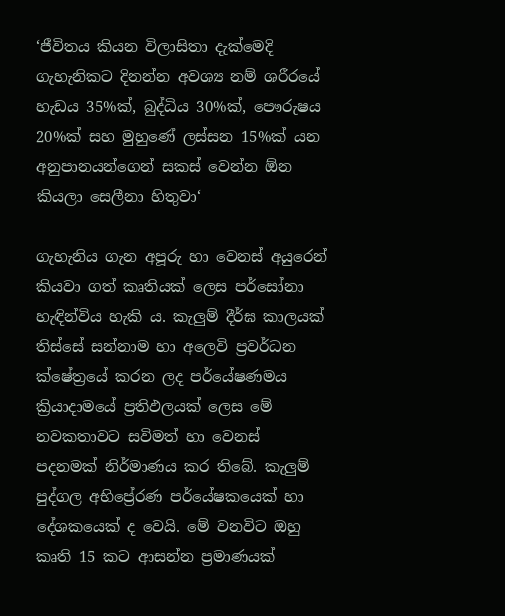‘ජීවිතය කියන විලාසිතා දැක්මෙදි ගැහැනිකට දිනන්න අවශ්‍ය නම් ශරීරයේ හැඩය 35%ක්, බුද්ධිය 30%ක්, පෞරුෂය 20%ක් සහ මුහුණේ ලස්සන 15%ක් යන අනුපානයන්ගෙන් සකස් වෙන්න ඕන කියලා සෙලීනා හිතුවා‘

ගැහැනිය ගැන අපූරු හා වෙනස් අයුරෙන් කියවා ගත් කෘතියක් ලෙස පර්සෝනා හැඳින්විය හැකි ය. කැලුම් දීර්ඝ කාලයක් තිස්සේ සන්නාම හා අලෙවි ප්‍රවර්ධන ක්ෂේත්‍රයේ කරන ලද පර්යේෂණමය ක්‍රියාදාමයේ ප්‍රතිඵලයක් ලෙස මේ නවකතාවට සවිමත් හා වෙනස් පදනමක් නිර්මාණය කර තිබේ. කැලුම් පුද්ගල අභිප්‍රේරණ පර්යේෂකයෙක් හා දේශකයෙක් ද වෙයි. මේ වනවිට ඔහු කෘති 15 කට ආසන්න ප්‍රමාණයක්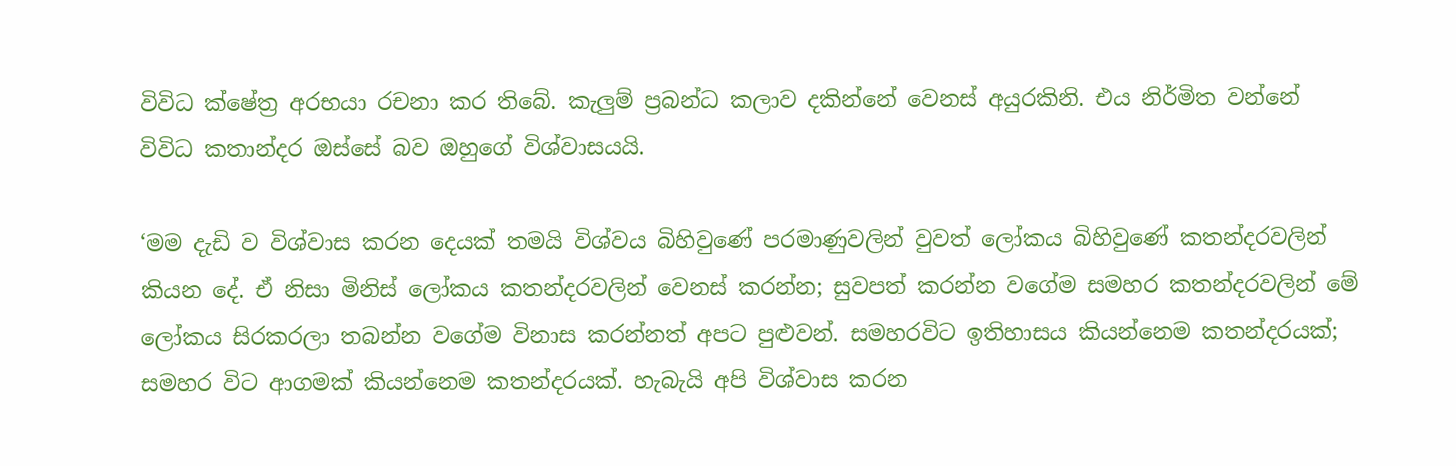විවිධ ක්ෂේත්‍ර අරභයා රචනා කර තිබේ. කැලුම් ප්‍රබන්ධ කලාව දකින්නේ වෙනස් අයුරකිනි. එය නිර්මිත වන්නේ විවිධ කතාන්දර ඔස්සේ බව ඔහුගේ විශ්වාසයයි.

‘මම දැඩි ව විශ්වාස කරන දෙයක් තමයි විශ්වය බිහිවුණේ පරමාණුවලින් වුවත් ලෝකය බිහිවුණේ කතන්දරවලින් කියන දේ. ඒ නිසා මිනිස් ලෝකය කතන්දරවලින් වෙනස් කරන්න; සුවපත් කරන්න වගේම සමහර කතන්දරවලින් මේ ලෝකය සිරකරලා තබන්න වගේම විනාස කරන්නත් අපට පුළුවන්. සමහරවිට ඉතිහාසය කියන්නෙම කතන්දරයක්; සමහර විට ආගමක් කියන්නෙම කතන්දරයක්. හැබැයි අපි විශ්වාස කරන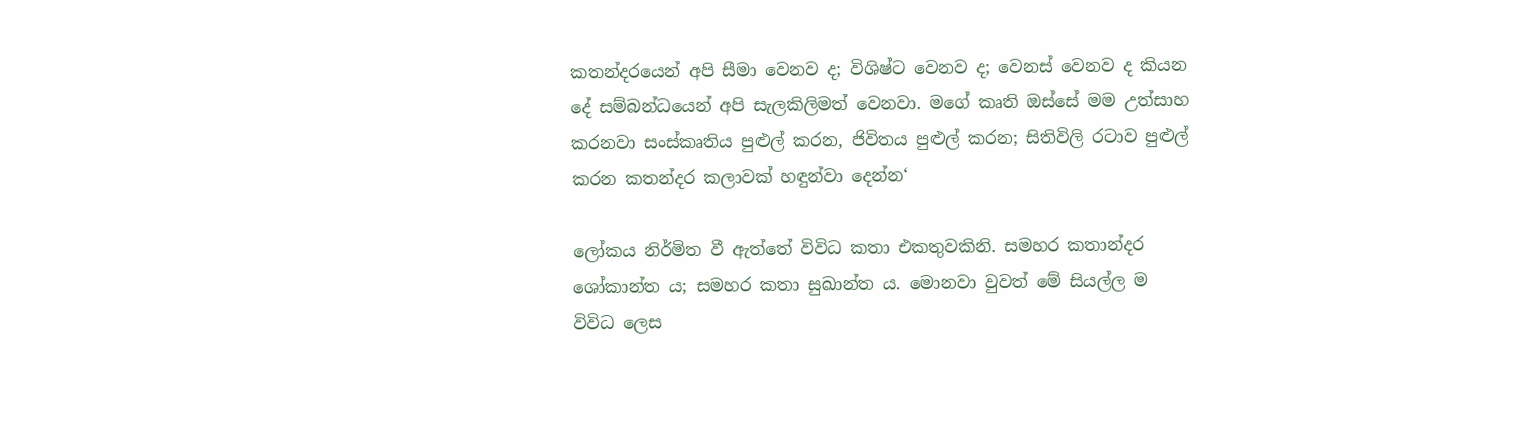කතන්දරයෙන් අපි සීමා වෙනව ද; විශිෂ්ට වෙනව ද; වෙනස් වෙනව ද කියන දේ සම්බන්ධයෙන් අපි සැලකිලිමත් වෙනවා. මගේ කෘති ඔස්සේ මම උත්සාහ කරනවා සංස්කෘතිය පුළුල් කරන, ජිවිතය පුළුල් කරන; සිතිවිලි රටාව පුළුල් කරන කතන්දර කලාවක් හඳුන්වා දෙන්න‘

ලෝකය නිර්මිත වී ඇත්තේ විවිධ කතා එකතුවකිනි. සමහර කතාන්දර ශෝකාන්ත ය; සමහර කතා සුඛාන්ත ය. මොනවා වුවත් මේ සියල්ල ම විවිධ ලෙස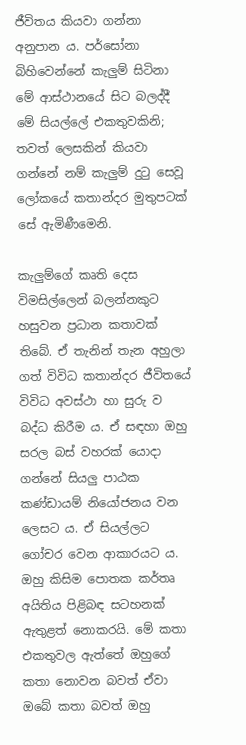ජීවිතය කියවා ගන්නා අනුපාන ය. පර්සෝනා බිහිවෙන්නේ කැලුම් සිටිනා මේ ආස්ථානයේ සිට බලද්දී මේ සියල්ලේ එකතුවකිනි; තවත් ලෙසකින් කියවා ගන්නේ නම් කැලුම් දුටු සෙවූ ලෝකයේ කතාන්දර මුතුපටක් සේ ඇමිණීමෙනි.

කැලුම්ගේ කෘති දෙස විමසිල්ලෙන් බලන්නකුට හසුවන ප්‍රධාන කතාවක් තිබේ. ඒ තැනින් තැන අහුලා ගත් විවිධ කතාන්දර ජීවිතයේ විවිධ අවස්ථා හා සුරු ව බද්ධ කිරීම ය. ඒ සඳහා ඔහු සරල බස් වහරක් යොදා ගන්නේ සියලු පාඨක කණ්ඩායම් නියෝජනය වන ලෙසට ය. ඒ සියල්ලට ගෝචර වෙන ආකාරයට ය. ඔහු කිසිම පොතක කර්තෘ අයිතිය පිළිබඳ සටහනක් ඇතුළත් නොකරයි. මේ කතා එකතුවල ඇත්තේ ඔහුගේ කතා නොවන බවත් ඒවා ඔබේ කතා බවත් ඔහු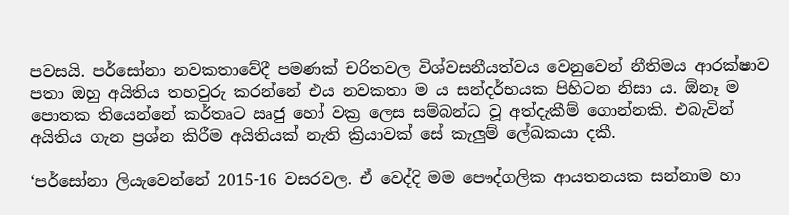පවසයි. පර්සෝනා නවකතාවේදී පමණක් චරිතවල විශ්වසනීයත්වය වෙනුවෙන් නීතිමය ආරක්ෂාව පතා ඔහු අයිතිය තහවුරු කරන්නේ එය නවකතා ම ය සන්දර්භයක පිහිටන නිසා ය. ඕනෑ ම පොතක තියෙන්නේ කර්තෘට ඍජු හෝ වක්‍ර ලෙස සම්බන්ධ වූ අත්දැකීම් ගොන්නකි. එබැවින් අයිතිය ගැන ප්‍රශ්න කිරීම අයිතියක් නැති ක්‍රියාවක් සේ කැලුම් ලේඛකයා දකී.

‘පර්සෝනා ලියැවෙන්නේ 2015-16 වසරවල. ඒ වෙද්දි මම පෞද්ගලික ආයතනයක සන්නාම හා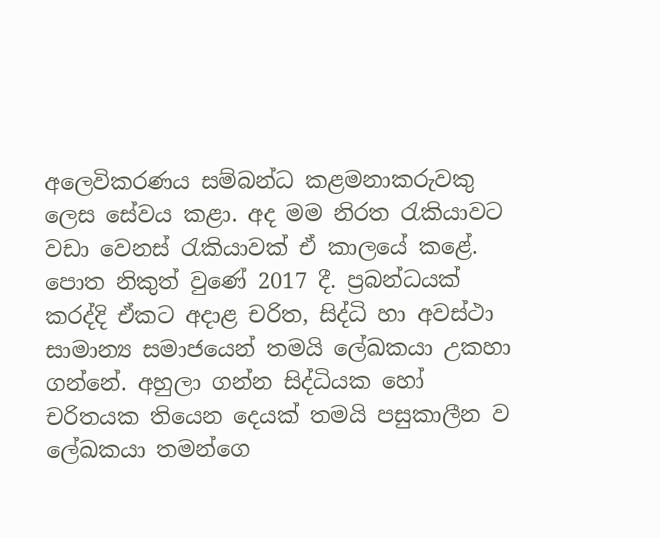අලෙවිකරණය සම්බන්ධ කළමනාකරුවකු ලෙස සේවය කළා. අද මම නිරත රැකියාවට වඩා වෙනස් රැකියාවක් ඒ කාලයේ කළේ. පොත නිකුත් වුණේ 2017 දී. ප්‍රබන්ධයක් කරද්දි ඒකට අදාළ චරිත, සිද්ධි හා අවස්ථා සාමාන්‍ය සමාජයෙන් තමයි ලේඛකයා උකහා ගන්නේ. අහුලා ගන්න සිද්ධියක හෝ චරිතයක තියෙන දෙයක් තමයි පසුකාලීන ව ලේඛකයා තමන්ගෙ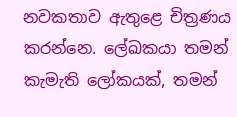නවකතාව ඇතුළෙ චිත්‍රණය කරන්නෙ. ලේඛකයා තමන් කැමැති ලෝකයක්, තමන්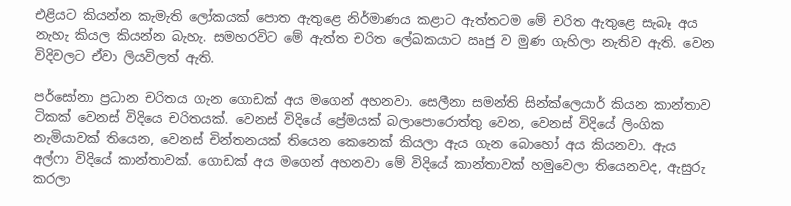එළියට කියන්න කැමැති ලෝකයක් පොත ඇතුළෙ නිර්මාණය කළාට ඇත්තටම මේ චරිත ඇතුළෙ සැබෑ අය නැහැ කියල කියන්න බැහැ. සමහරවිට මේ ඇත්ත චරිත ලේඛකයාට ඍජු ව මුණ ගැහිලා නැතිව ඇති. වෙන විදිවලට ඒවා ලියවිලත් ඇති.

පර්සෝනා ප්‍රධාන චරිතය ගැන ගොඩක් අය මගෙන් අහනවා. සෙලීනා සමන්ති සින්ක්ලෙයාර් කියන කාන්තාව ටිකක් වෙනස් විදියෙ චරිතයක්. වෙනස් විදියේ ප්‍රේමයක් බලාපොරොත්තු වෙන, වෙනස් විදියේ ලිංගික නැමියාවක් තියෙන, වෙනස් චින්තනයක් තියෙන කෙනෙක් කියලා ඇය ගැන බොහෝ අය කියනවා. ඇය අල්ෆා විදියේ කාන්තාවක්. ගොඩක් අය මගෙන් අහනවා මේ විදියේ කාන්තාවක් හමුවෙලා තියෙනවද, ඇසුරු කරලා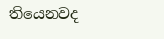තියෙනවද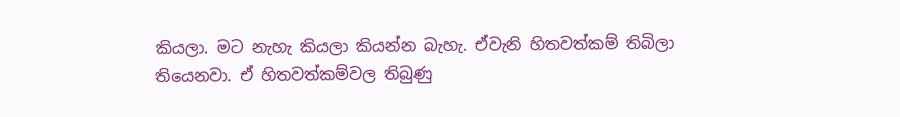කියලා. මට නැහැ කියලා කියන්න බැහැ. ඒවැනි හිතවත්කම් තිබිලා තියෙනවා. ඒ හිතවත්කම්වල තිබුණු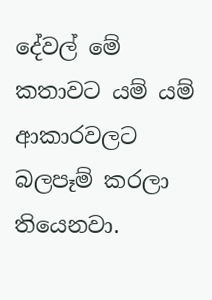දේවල් මේ කතාවට යම් යම් ආකාරවලට බලපෑම් කරලා තියෙනවා.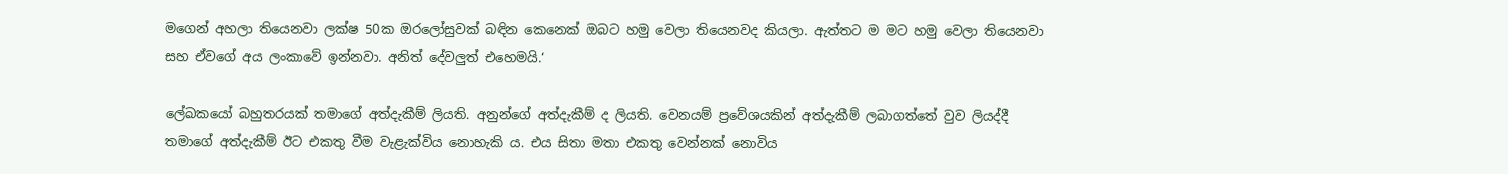මගෙන් අහලා තියෙනවා ලක්ෂ 50ක ඔරලෝසුවක් බඳින කෙනෙක් ඔබට හමු වෙලා තියෙනවද කියලා. ඇත්තට ම මට හමු වෙලා තියෙනවා සහ ඒවගේ අය ලංකාවේ ඉන්නවා. අනිත් දේවලුත් එහෙමයි.‘

ලේඛකයෝ බහුතරයක් තමාගේ අත්දැකීම් ලියති. අනුන්ගේ අත්දැකීම් ද ලියති. වෙනයම් ප්‍රවේශයකින් අත්දැකීම් ලබාගත්තේ වුව ලියද්දී තමාගේ අත්දැකීම් ඊට එකතු වීම වැළැක්විය නොහැකි ය. එය සිතා මතා එකතු වෙන්නක් නොවිය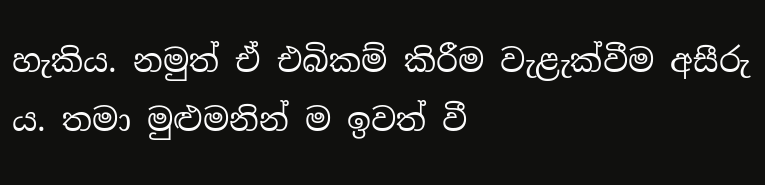හැකිය. නමුත් ඒ එබිකම් කිරීම වැළැක්වීම අසීරු ය. තමා මුළුමනින් ම ඉවත් වී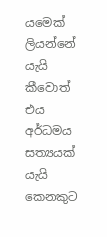යමෙක් ලියන්නේ යැයි කීවොත් එය අර්ධමය සත්‍යයක් යැයි කෙනකුට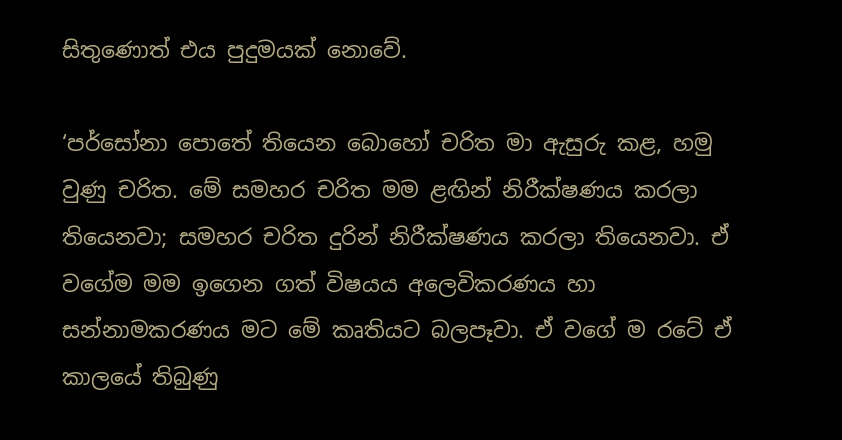සිතුණොත් එය පුදුමයක් නොවේ.

‘පර්සෝනා පොතේ තියෙන බොහෝ චරිත මා ඇසුරු කළ, හමු වුණු චරිත. මේ සමහර චරිත මම ළඟින් නිරීක්ෂණය කරලා තියෙනවා; සමහර චරිත දුරින් නිරීක්ෂණය කරලා තියෙනවා. ඒ වගේම මම ඉගෙන ගත් විෂයය අලෙවිකරණය හා සන්නාමකරණය මට මේ කෘතියට බලපෑවා. ඒ වගේ ම රටේ ඒ කාලයේ තිබුණු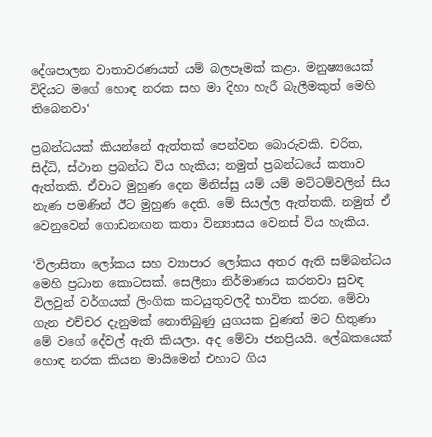දේශපාලන වාතාවරණයත් යම් බලපෑමක් කළා. මනුෂ්‍යයෙක් විදියට මගේ හොඳ නරක සහ මා දිහා හැරී බැලීමකුත් මෙහි තිබෙනවා‘

ප්‍රබන්ධයක් කියන්නේ ඇත්තක් පෙන්වන බොරුවකි. චරිත, සිද්ධි, ස්ථාන ප්‍රබන්ධ විය හැකිය; නමුත් ප්‍රබන්ධයේ කතාව ඇත්තකි. ඒවාට මුහුණ දෙන මිනිස්සු යම් යම් මට්ටම්වලින් සිය නැණ පමණින් ඊට මුහුණ දෙති. මේ සියල්ල ඇත්තකි. නමුත් ඒ වෙනුවෙන් ගොඩනඟන කතා වින්‍යාසය වෙනස් විය හැකිය.

‘විලාසිතා ලෝකය සහ ව්‍යාපාර ලෝකය අතර ඇති සම්බන්ධය මෙහි ප්‍රධාන කොටසක්. සෙලීනා නිර්මාණය කරනවා සුවඳ විලවුන් වර්ගයක් ලිංගික කටයුතුවලදී භාවිත කරන. මේවා ගැන එච්චර දැනුමක් නොතිබුණු යුගයක වුණත් මට හිතුණා මේ වගේ දේවල් ඇති කියලා. අද මේවා ජනප්‍රියයි. ලේඛකයෙක් හොඳ නරක කියන මායිමෙන් එහාට ගිය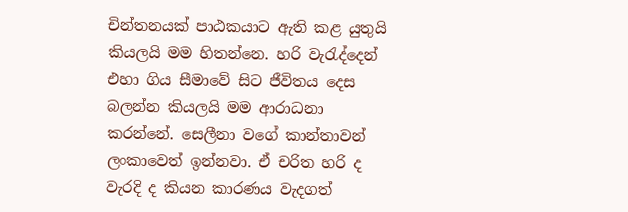චින්තනයක් පාඨකයාට ඇති කළ යුතුයි කියලයි මම හිතන්නෙ. හරි වැරැද්දෙන් එහා ගිය සීමාවේ සිට ජීවිතය දෙස බලන්න කියලයි මම ආරාධනා කරන්නේ. සෙලීනා වගේ කාන්තාවන් ලංකාවෙත් ඉන්නවා. ඒ චරිත හරි ද වැරදි ද කියන කාරණය වැදගත්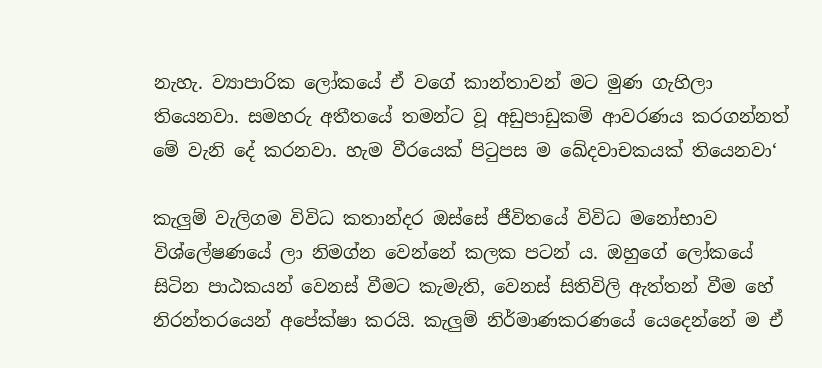නැහැ. ව්‍යාපාරික ලෝකයේ ඒ වගේ කාන්තාවන් මට මුණ ගැහිලා තියෙනවා. සමහරු අතීතයේ තමන්ට වූ අඩුපාඩුකම් ආවරණය කරගන්නත් මේ වැනි දේ කරනවා. හැම වීරයෙක් පිටුපස ම ඛේදවාචකයක් තියෙනවා‘

කැලුම් වැලිගම විවිධ කතාන්දර ඔස්සේ ජීවිතයේ විවිධ මනෝභාව විශ්ලේෂණයේ ලා නිමග්න වෙන්නේ කලක පටන් ය. ඔහුගේ ලෝකයේ සිටින පාඨකයන් වෙනස් වීමට කැමැති, වෙනස් සිතිවිලි ඇත්තන් වීම හේ නිරන්තරයෙන් අපේක්ෂා කරයි. කැලුම් නිර්මාණකරණයේ යෙදෙන්නේ ම ඒ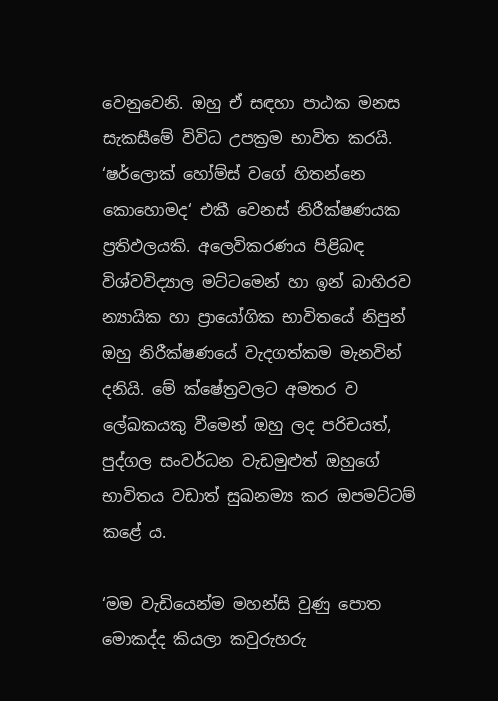වෙනුවෙනි. ඔහු ඒ සඳහා පාඨක මනස සැකසීමේ විවිධ උපක්‍රම භාවිත කරයි. ‘ෂර්ලොක් හෝම්ස් වගේ හිතන්නෙ කොහොමද‘ එකී වෙනස් නිරීක්ෂණයක ප්‍රතිඵලයකි. අලෙවිකරණය පිළිබඳ විශ්වවිද්‍යාල මට්ටමෙන් හා ඉන් බාහිරව න්‍යායික හා ප්‍රායෝගික භාවිතයේ නිපුන් ඔහු නිරීක්ෂණයේ වැදගත්කම මැනවින් දනියි. මේ ක්ෂේත්‍රවලට අමතර ව ලේඛකයකු වීමෙන් ඔහු ලද පරිචයත්, පුද්ගල සංවර්ධන වැඩමුළුත් ඔහුගේ භාවිතය වඩාත් සුඛනම්‍ය කර ඔපමට්ටම් කළේ ය.

‘මම වැඩියෙන්ම මහන්සි වුණු පොත මොකද්ද කියලා කවුරුහරු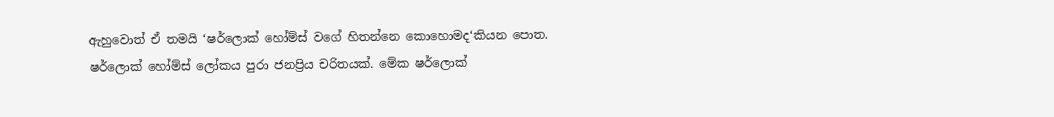ඇහුවොත් ඒ තමයි ‘ෂර්ලොක් හෝම්ස් වගේ හිතන්නෙ කොහොමද‘කියන පොත. ෂර්ලොක් හෝම්ස් ලෝකය පුරා ජනප්‍රිය චරිතයක්. මේක ෂර්ලොක්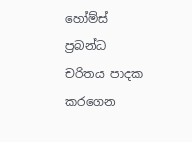හෝම්ස් ප්‍රබන්ධ චරිතය පාදක කරගෙන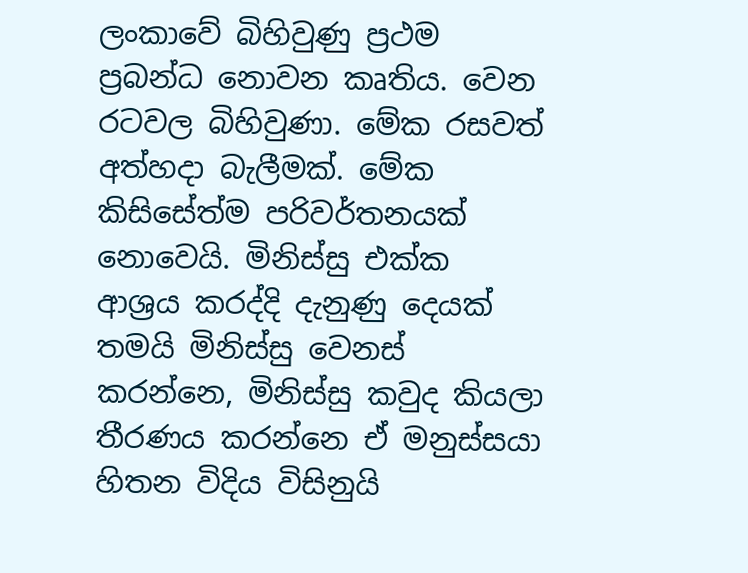ලංකාවේ බිහිවුණු ප්‍රථම ප්‍රබන්ධ නොවන කෘතිය. වෙන රටවල බිහිවුණා. මේක රසවත් අත්හදා බැලීමක්. මේක කිසිසේත්ම පරිවර්තනයක් නොවෙයි. මිනිස්සු එක්ක ආශ්‍රය කරද්දි දැනුණු දෙයක් තමයි මිනිස්සු වෙනස් කරන්නෙ, මිනිස්සු කවුද කියලා තීරණය කරන්නෙ ඒ මනුස්සයා හිතන විදිය විසිනුයි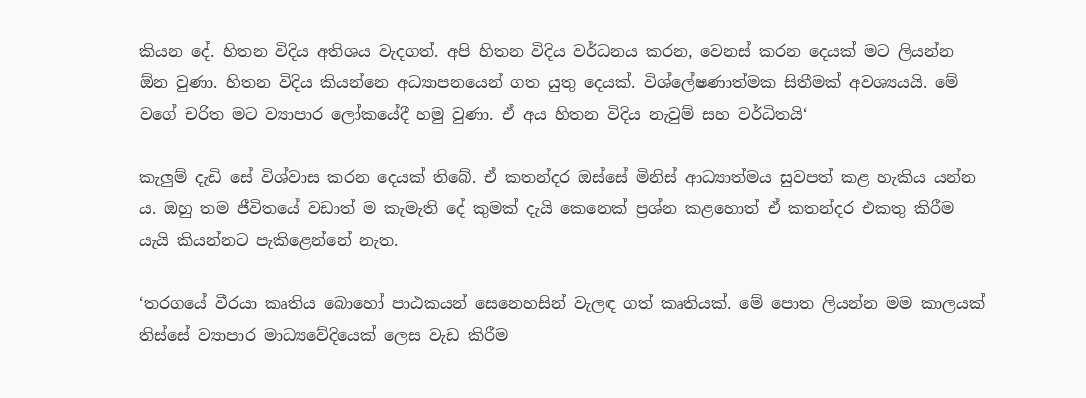කියන දේ. හිතන විදිය අතිශය වැදගත්. අපි හිතන විදිය වර්ධනය කරන, වෙනස් කරන දෙයක් මට ලියන්න ඕන වුණා. හිතන විදිය කියන්නෙ අධ්‍යාපනයෙන් ගත යුතු දෙයක්. විශ්ලේෂණාත්මක සිතීමක් අවශ්‍යයයි. මේ වගේ චරිත මට ව්‍යාපාර ලෝකයේදී හමු වුණා. ඒ අය හිතන විදිය නැවුම් සහ වර්ධිතයි‘

කැලුම් දැඩි සේ විශ්වාස කරන දෙයක් තිබේ. ඒ කතන්දර ඔස්සේ මිනිස් ආධ්‍යාත්මය සුවපත් කළ හැකිය යන්න ය. ඔහු තම ජීවිතයේ වඩාත් ම කැමැති දේ කුමක් දැයි කෙනෙක් ප්‍රශ්න කළහොත් ඒ කතන්දර එකතු කිරීම යැයි කියන්නට පැකිළෙන්නේ නැත.

‘තරගයේ වීරයා කෘතිය බොහෝ පාඨකයන් සෙනෙහසින් වැලඳ ගත් කෘතියක්. මේ පොත ලියන්න මම කාලයක් තිස්සේ ව්‍යාපාර මාධ්‍යවේදියෙක් ලෙස වැඩ කිරීම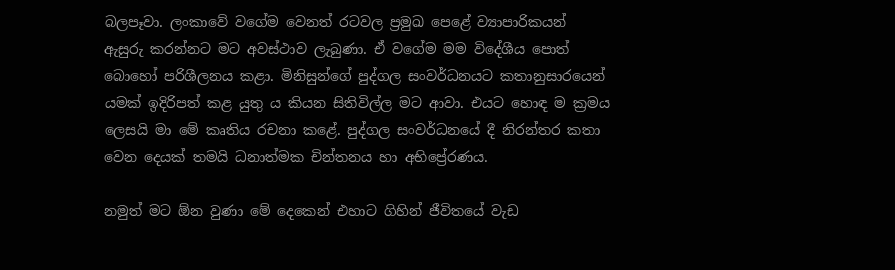බලපෑවා. ලංකාවේ වගේම වෙනත් රටවල ප්‍රමුඛ පෙළේ ව්‍යාපාරිකයන් ඇසුරු කරන්නට මට අවස්ථාව ලැබුණා. ඒ වගේම මම විදේශීය පොත් බොහෝ පරිශීලනය කළා. මිනිසුන්ගේ පුද්ගල සංවර්ධනයට කතානුසාරයෙන් යමක් ඉදිරිපත් කළ යුතු ය කියන සිතිවිල්ල මට ආවා. එයට හොඳ ම ක්‍රමය ලෙසයි මා මේ කෘතිය රචනා කළේ. පුද්ගල සංවර්ධනයේ දී නිරන්තර කතා වෙන දෙයක් තමයි ධනාත්මක චින්තනය හා අභිප්‍රේරණය.

නමුත් මට ඕන වුණා මේ දෙකෙන් එහාට ගිහින් ජීවිතයේ වැඩ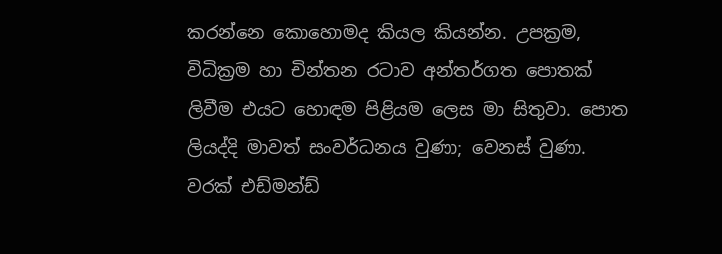කරන්නෙ කොහොමද කියල කියන්න. උපක්‍රම, විධික්‍රම හා චින්තන රටාව අන්තර්ගත පොතක් ලිවීම එයට හොඳම පිළියම ලෙස මා සිතුවා. පොත ලියද්දි මාවත් සංවර්ධනය වුණා; වෙනස් වුණා. වරක් එඩ්මන්ඩ්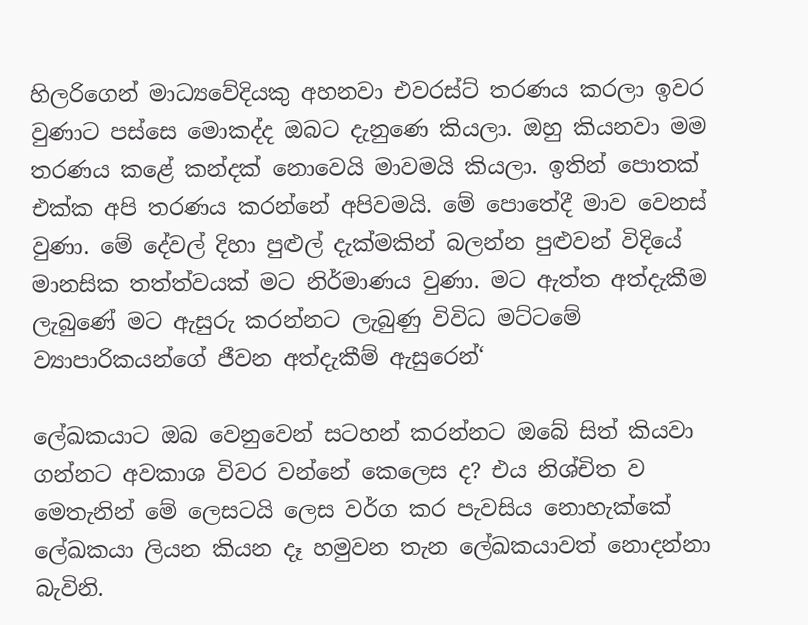හිලරිගෙන් මාධ්‍යවේදියකු අහනවා එවරස්ට් තරණය කරලා ඉවර වුණාට පස්සෙ මොකද්ද ඔබට දැනුණෙ කියලා. ඔහු කියනවා මම තරණය කළේ කන්දක් නොවෙයි මාවමයි කියලා. ඉතින් පොතක් එක්ක අපි තරණය කරන්නේ අපිවමයි. මේ පොතේදී මාව වෙනස් වුණා. මේ දේවල් දිහා පුළුල් දැක්මකින් බලන්න පුළුවන් විදියේ මානසික තත්ත්වයක් මට නිර්මාණය වුණා. මට ඇත්ත අත්දැකීම ලැබුණේ මට ඇසුරු කරන්නට ලැබුණු විවිධ මට්ටමේ ව්‍යාපාරිකයන්ගේ ජීවන අත්දැකීම් ඇසුරෙන්‘

ලේඛකයාට ඔබ වෙනුවෙන් සටහන් කරන්නට ඔබේ සිත් කියවා ගන්නට අවකාශ විවර වන්නේ කෙලෙස ද? එය නිශ්චිත ව මෙතැනින් මේ ලෙසටයි ලෙස වර්ග කර පැවසිය නොහැක්කේ ලේඛකයා ලියන කියන දෑ හමුවන තැන ලේඛකයාවත් නොදන්නා බැවිනි.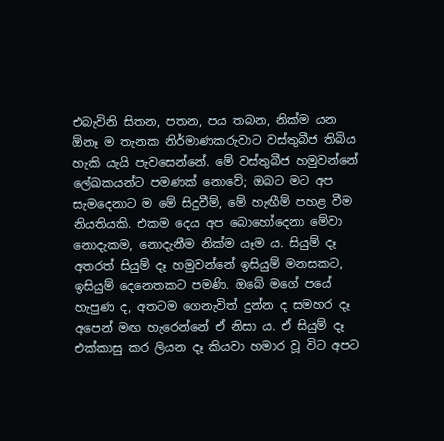එබැවිනි සිතන, පතන, පය තබන, නික්ම යන ඕනෑ ම තැනක නිර්මාණකරුවාට වස්තුබීජ තිබිය හැකි යැයි පැවසෙන්නේ. මේ වස්තුබීජ හමුවන්නේ ලේඛකයන්ට පමණක් නොවේ; ඔබට මට අප සැමදෙනාට ම මේ සිදුවීම්, මේ හැඟීම් පහළ වීම නියතියකි. එකම දෙය අප බොහෝදෙනා මේවා නොදැකම, නොදැනීම නික්ම යෑම ය. සියුම් දෑ අතරත් සියුම් දෑ හමුවන්නේ ඉසියුම් මනසකට, ඉසියුම් දෙනෙතකට පමණි. ඔබේ මගේ පයේ හැපුණ ද, අතටම ගෙනැවිත් දුන්න ද සමහර දෑ අපෙන් මඟ හැරෙන්නේ ඒ නිසා ය. ඒ සියුම් දෑ එක්කාසු කර ලියන දෑ කියවා හමාර වූ විට අපට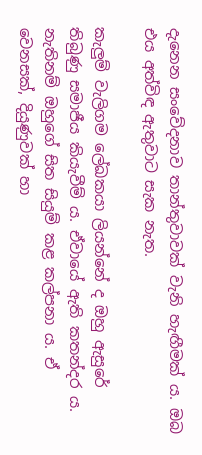දැනෙන සංවේදනාව තාන්තුවාවක් වැනි හැඟීමක් ය. ඔබ එය අත්විඳ ඇතුවාට සැක නැත.

කැලුම් වැලිගම ලේඛකයා ලියන්නේ ද ඔහු ඇසුරේ තිබුණු සමාජීය කියැවීම් ය. ඒවායේ ඇති කතන්දර ය. නැතිනම් ඔහුගේ සිත සියුම් කළ කල්පනා ය. ඒ වෙනසක්, දියුණුවක් හා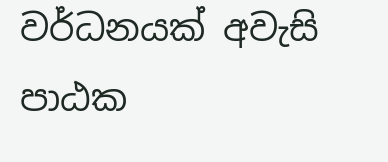වර්ධනයක් අවැසි පාඨක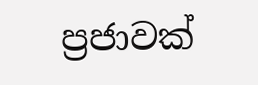ප්‍රජාවක්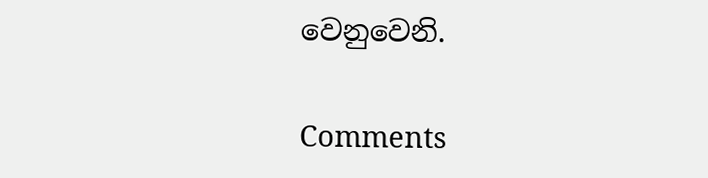වෙනුවෙනි.

Comments